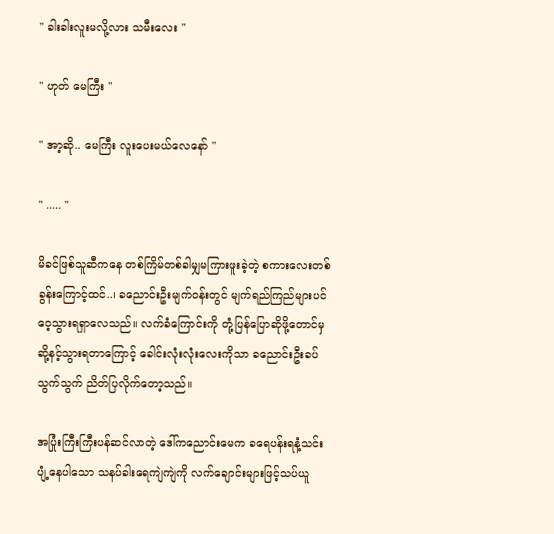" ခါးခါးလူးမလို့လား သမီးလေး "

" ဟုတ် မေကြီး "

" အာ့ဆို.. မေကြီး လူးပေးမယ်လေနော် "

" ..... "

မိခင်ဖြစ်သူဆီကနေ တစ်ကြိမ်တစ်ခါမျှမကြားဖူးခဲ့တဲ့ စကားလေးတစ်ခွန်းကြောင့်ထင်..၊ ခညောင်းဦးမျက်ဝန်းတွင် မျက်ရည်ကြည်များပင် ဝေ့သွားရရှာလေသည်။ လက်ခံကြောင်းကို တုံ့ပြန်ပြောဆိုဖို့တောင်မှ ဆို့နင့်သွားရတာကြောင့် ခေါင်းလုံးလုံးလေးကိုသာ ခညောင်းဦးခပ်သွက်သွက် ညိတ်ပြလိုက်တော့သည်။

အပြုံးကြီးကြီးပန်ဆင်လာတဲ့ ဒေါ်ကညောင်းမေက ခရေပန်းရနံ့သင်းပျံ့နေပါသော သနပ်ခါးရေကျဲကျဲကို လက်ချောင်းများဖြင့်သပ်ယူ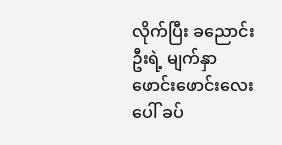လိုက်ပြီး ခညောင်းဦးရဲ့ မျက်နှာဖောင်းဖောင်းလေးပေါ် ခပ်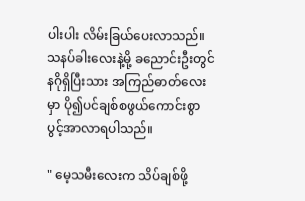ပါးပါး လိမ်းခြယ်ပေးလာသည်။ သနပ်ခါးလေးနဲ့မို့ ခညောင်းဦးတွင်နဂိုရှိပြီးသား အကြည်ဓာတ်လေးမှာ ပို၍ပင်ချစ်စဖွယ်ကောင်းစွာ ပွင့်အာလာရပါသည်။

" မေ့သမီးလေးက သိပ်ချစ်ဖို့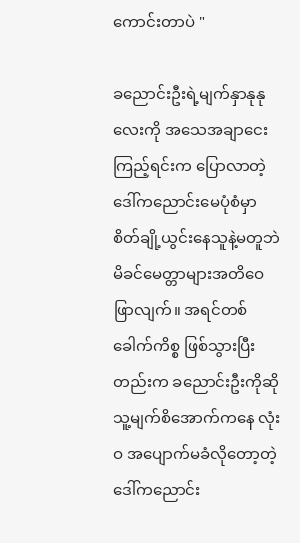ကောင်းတာပဲ "

ခညောင်းဦးရဲ့မျက်နှာနုနုလေးကို အသေအချာငေးကြည့်ရင်းက ပြောလာတဲ့ ဒေါ်ကညောင်းမေပုံစံမှာ စိတ်ချို့ယွင်းနေသူနဲ့မတူဘဲ မိခင်မေတ္တာများအတိဝေဖြာလျက်။ အရင်တစ်ခေါက်ကိစ္စ ဖြစ်သွားပြီးတည်းက ခညောင်းဦးကိုဆို သူ့မျက်စိအောက်ကနေ လုံးဝ အပျောက်မခံလိုတော့တဲ့ ဒေါ်ကညောင်း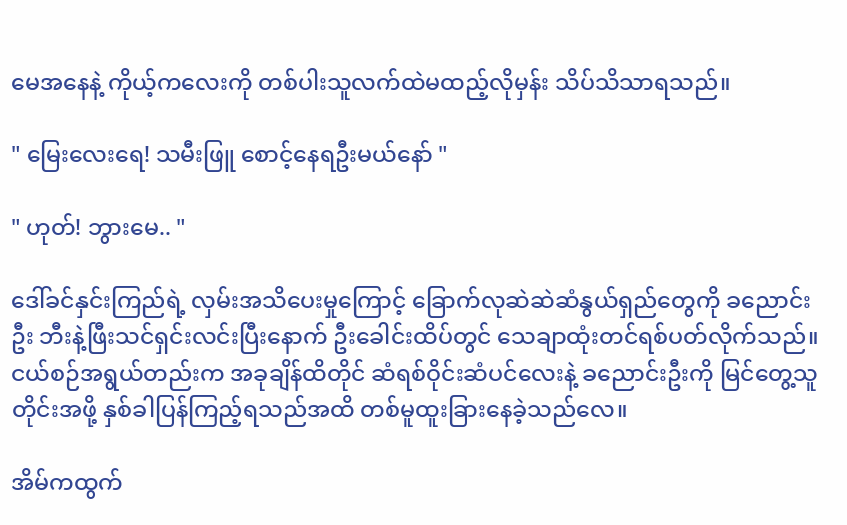မေအနေနဲ့ ကိုယ့်ကလေးကို တစ်ပါးသူလက်ထဲမထည့်လိုမှန်း သိပ်သိသာရသည်။

" မြေးလေးရေ! သမီးဖြူ စောင့်နေရဦးမယ်နော် "

" ဟုတ်! ဘွားမေ.. "

ဒေါ်ခင်နှင်းကြည်ရဲ့ လှမ်းအသိပေးမှုကြောင့် ခြောက်လုဆဲဆဲဆံနွယ်ရှည်တွေကို ခညောင်းဦး ဘီးနဲ့ဖြီးသင်ရှင်းလင်းပြီးနောက် ဦးခေါင်းထိပ်တွင် သေချာထုံးတင်ရစ်ပတ်လိုက်သည်။ ငယ်စဉ်အရွယ်တည်းက အခုချိန်ထိတိုင် ဆံရစ်ဝိုင်းဆံပင်လေးနဲ့ ခညောင်းဦးကို မြင်တွေ့သူတိုင်းအဖို့ နှစ်ခါပြန်ကြည့်ရသည်အထိ တစ်မူထူးခြားနေခဲ့သည်လေ။

အိမ်ကထွက်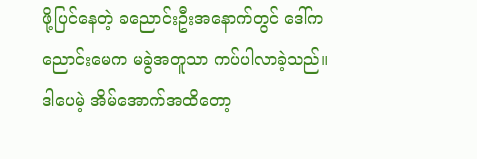ဖို့ပြင်နေတဲ့ ခညောင်းဦးအနောက်တွင် ဒေါ်ကညောင်းမေက မခွဲအတူသာ ကပ်ပါလာခဲ့သည်။ ဒါပေမဲ့ အိမ်အောက်အထိတော့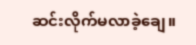ဆင်းလိုက်မလာခဲ့ချေ။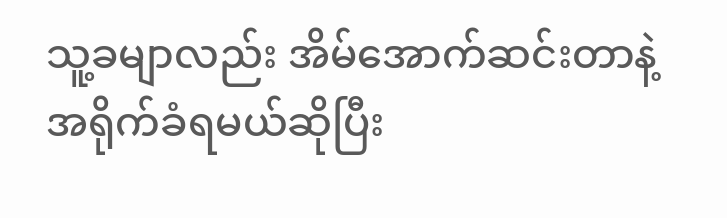သူ့ခမျာလည်း အိမ်အောက်ဆင်းတာနဲ့ အရိုက်ခံရမယ်ဆိုပြီး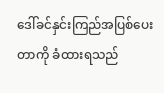ဒေါ်ခင်နှင်းကြည်အပြစ်ပေးတာကို ခံထားရသည်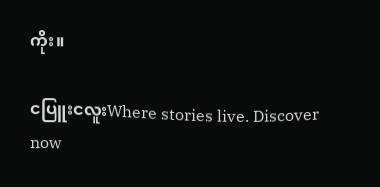ကိုး။

ငပြူးငလူးWhere stories live. Discover now